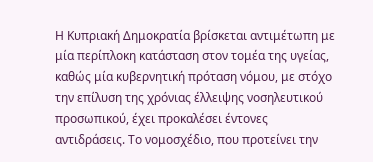Η Κυπριακή Δημοκρατία βρίσκεται αντιμέτωπη με μία περίπλοκη κατάσταση στον τομέα της υγείας, καθώς μία κυβερνητική πρόταση νόμου, με στόχο την επίλυση της χρόνιας έλλειψης νοσηλευτικού προσωπικού, έχει προκαλέσει έντονες αντιδράσεις. Το νομοσχέδιο, που προτείνει την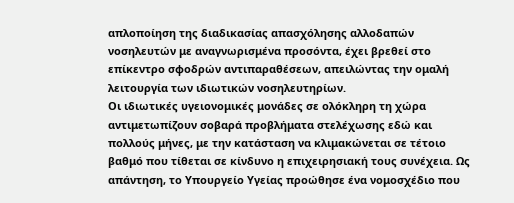απλοποίηση της διαδικασίας απασχόλησης αλλοδαπών νοσηλευτών με αναγνωρισμένα προσόντα, έχει βρεθεί στο επίκεντρο σφοδρών αντιπαραθέσεων, απειλώντας την ομαλή λειτουργία των ιδιωτικών νοσηλευτηρίων.
Οι ιδιωτικές υγειονομικές μονάδες σε ολόκληρη τη χώρα αντιμετωπίζουν σοβαρά προβλήματα στελέχωσης εδώ και πολλούς μήνες, με την κατάσταση να κλιμακώνεται σε τέτοιο βαθμό που τίθεται σε κίνδυνο η επιχειρησιακή τους συνέχεια. Ως απάντηση, το Υπουργείο Υγείας προώθησε ένα νομοσχέδιο που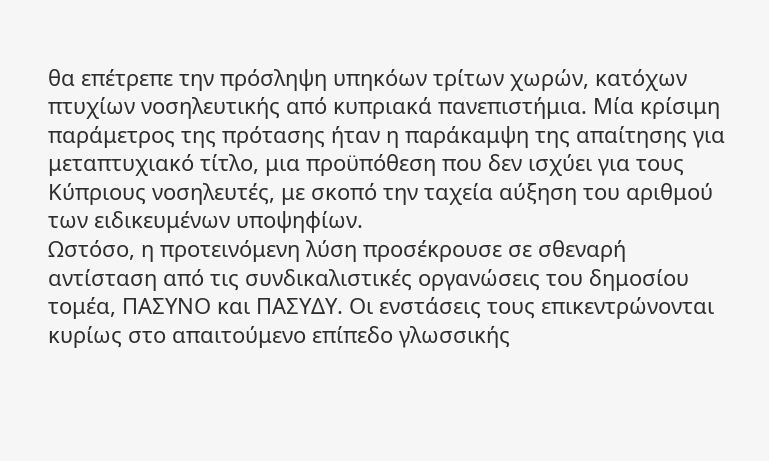θα επέτρεπε την πρόσληψη υπηκόων τρίτων χωρών, κατόχων πτυχίων νοσηλευτικής από κυπριακά πανεπιστήμια. Μία κρίσιμη παράμετρος της πρότασης ήταν η παράκαμψη της απαίτησης για μεταπτυχιακό τίτλο, μια προϋπόθεση που δεν ισχύει για τους Κύπριους νοσηλευτές, με σκοπό την ταχεία αύξηση του αριθμού των ειδικευμένων υποψηφίων.
Ωστόσο, η προτεινόμενη λύση προσέκρουσε σε σθεναρή αντίσταση από τις συνδικαλιστικές οργανώσεις του δημοσίου τομέα, ΠΑΣΥΝΟ και ΠΑΣΥΔΥ. Οι ενστάσεις τους επικεντρώνονται κυρίως στο απαιτούμενο επίπεδο γλωσσικής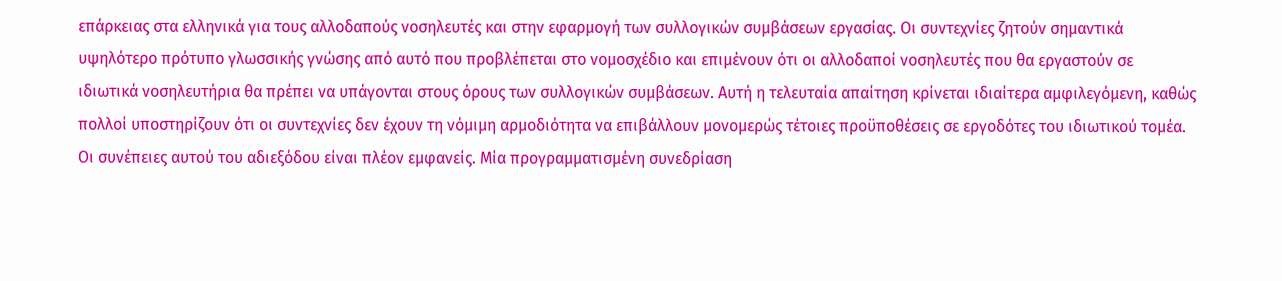επάρκειας στα ελληνικά για τους αλλοδαπούς νοσηλευτές και στην εφαρμογή των συλλογικών συμβάσεων εργασίας. Οι συντεχνίες ζητούν σημαντικά υψηλότερο πρότυπο γλωσσικής γνώσης από αυτό που προβλέπεται στο νομοσχέδιο και επιμένουν ότι οι αλλοδαποί νοσηλευτές που θα εργαστούν σε ιδιωτικά νοσηλευτήρια θα πρέπει να υπάγονται στους όρους των συλλογικών συμβάσεων. Αυτή η τελευταία απαίτηση κρίνεται ιδιαίτερα αμφιλεγόμενη, καθώς πολλοί υποστηρίζουν ότι οι συντεχνίες δεν έχουν τη νόμιμη αρμοδιότητα να επιβάλλουν μονομερώς τέτοιες προϋποθέσεις σε εργοδότες του ιδιωτικού τομέα.
Οι συνέπειες αυτού του αδιεξόδου είναι πλέον εμφανείς. Μία προγραμματισμένη συνεδρίαση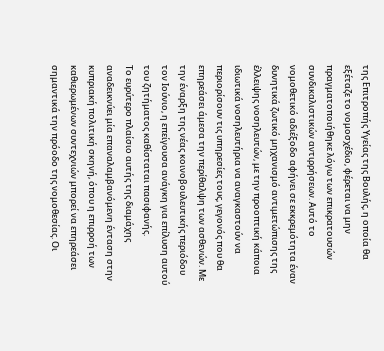της Επιτροπής Υγείας της Βουλής, η οποία θα εξέταζε το νομοσχέδιο, φέρεται να μην πραγματοποιήθηκε λόγω των επικρατουσών συνδικαλιστικών αντιρρήσεων. Αυτό το νομοθετικό αδιέξοδο αφήνει σε εκκρεμότητα έναν δυνητικά ζωτικό μηχανισμό αντιμετώπισης της έλλειψης νοσηλευτών, με την προοπτική κάποια ιδιωτικά νοσηλευτήρια να αναγκαστούν να περιορίσουν τις υπηρεσίες τους, γεγονός που θα επηρεάσει άμεσα την περίθαλψη των ασθενών. Με την έναρξη της νέας κοινοβουλευτικής περιόδου τον Ιούνιο, η επείγουσα ανάγκη για επίλυση αυτού του ζητήματος καθίσταται πασιφανής.
Το ευρύτερο πλαίσιο αυτής της διαμάχης αναδεικνύει μία επαναλαμβανόμενη ένταση στην κυπριακή πολιτική σκηνή, όπου η επιρροή των καθιερωμένων συντεχνιών μπορεί να επηρεάσει σημαντικά την πρόοδο της νομοθεσίας. Οι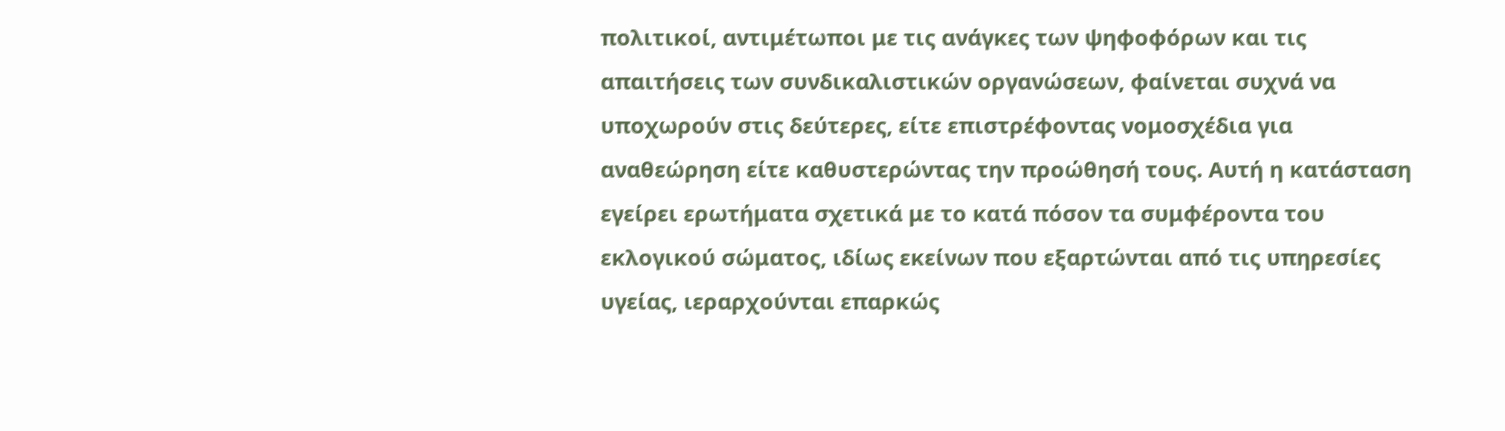πολιτικοί, αντιμέτωποι με τις ανάγκες των ψηφοφόρων και τις απαιτήσεις των συνδικαλιστικών οργανώσεων, φαίνεται συχνά να υποχωρούν στις δεύτερες, είτε επιστρέφοντας νομοσχέδια για αναθεώρηση είτε καθυστερώντας την προώθησή τους. Αυτή η κατάσταση εγείρει ερωτήματα σχετικά με το κατά πόσον τα συμφέροντα του εκλογικού σώματος, ιδίως εκείνων που εξαρτώνται από τις υπηρεσίες υγείας, ιεραρχούνται επαρκώς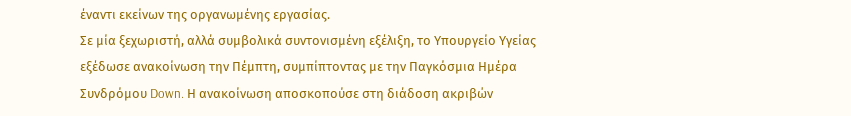έναντι εκείνων της οργανωμένης εργασίας.
Σε μία ξεχωριστή, αλλά συμβολικά συντονισμένη εξέλιξη, το Υπουργείο Υγείας εξέδωσε ανακοίνωση την Πέμπτη, συμπίπτοντας με την Παγκόσμια Ημέρα Συνδρόμου Down. Η ανακοίνωση αποσκοπούσε στη διάδοση ακριβών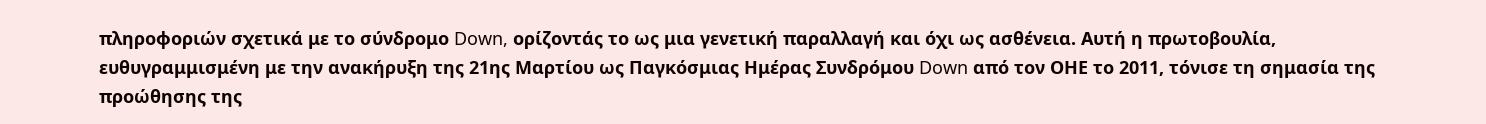πληροφοριών σχετικά με το σύνδρομο Down, ορίζοντάς το ως μια γενετική παραλλαγή και όχι ως ασθένεια. Αυτή η πρωτοβουλία, ευθυγραμμισμένη με την ανακήρυξη της 21ης Μαρτίου ως Παγκόσμιας Ημέρας Συνδρόμου Down από τον ΟΗΕ το 2011, τόνισε τη σημασία της προώθησης της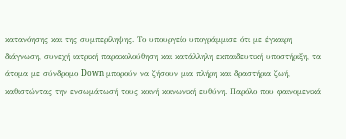κατανόησης και της συμπερίληψης. Το υπουργείο υπογράμμισε ότι με έγκαιρη διάγνωση, συνεχή ιατρική παρακολούθηση και κατάλληλη εκπαιδευτική υποστήριξη, τα άτομα με σύνδρομο Down μπορούν να ζήσουν μια πλήρη και δραστήρια ζωή, καθιστώντας την ενσωμάτωσή τους κοινή κοινωνική ευθύνη. Παρόλο που φαινομενικά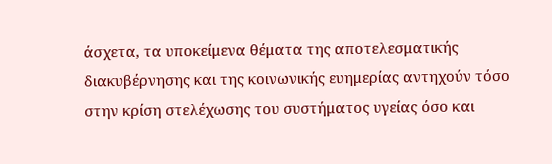άσχετα, τα υποκείμενα θέματα της αποτελεσματικής διακυβέρνησης και της κοινωνικής ευημερίας αντηχούν τόσο στην κρίση στελέχωσης του συστήματος υγείας όσο και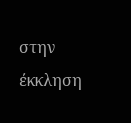στην έκκληση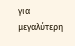για μεγαλύτερη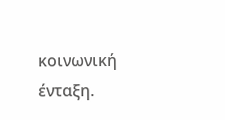κοινωνική ένταξη.